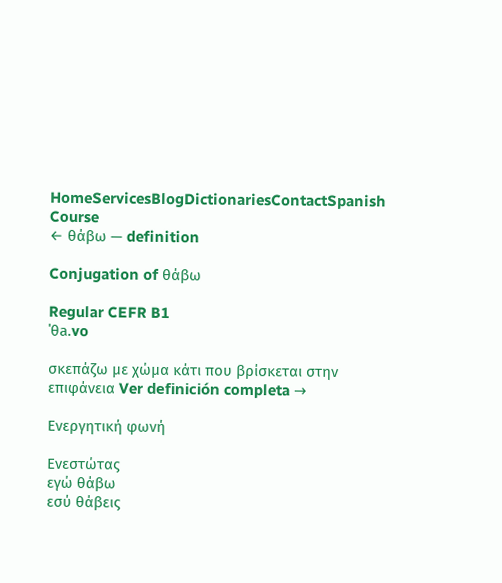HomeServicesBlogDictionariesContactSpanish Course
← θάβω — definition

Conjugation of θάβω

Regular CEFR B1
ˈθa.vo

σκεπάζω με χώμα κάτι που βρίσκεται στην επιφάνεια Ver definición completa →

Ενεργητική φωνή

Ενεστώτας
εγώ θάβω
εσύ θάβεις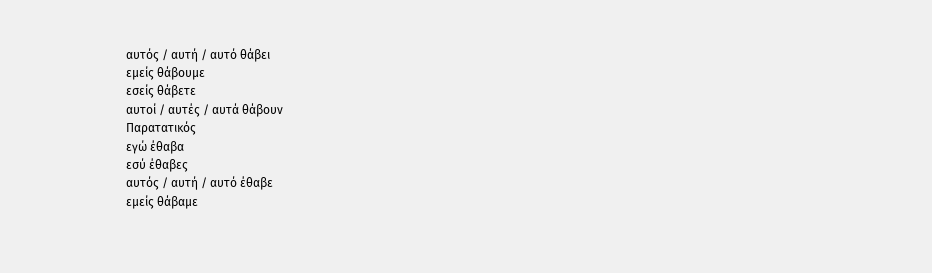αυτός / αυτή / αυτό θάβει
εμείς θάβουμε
εσείς θάβετε
αυτοί / αυτές / αυτά θάβουν
Παρατατικός
εγώ έθαβα
εσύ έθαβες
αυτός / αυτή / αυτό έθαβε
εμείς θάβαμε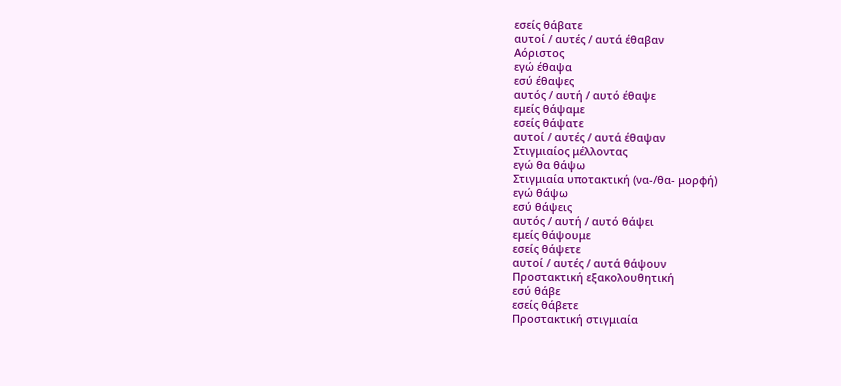εσείς θάβατε
αυτοί / αυτές / αυτά έθαβαν
Αόριστος
εγώ έθαψα
εσύ έθαψες
αυτός / αυτή / αυτό έθαψε
εμείς θάψαμε
εσείς θάψατε
αυτοί / αυτές / αυτά έθαψαν
Στιγμιαίος μέλλοντας
εγώ θα θάψω
Στιγμιαία υποτακτική (να-/θα- μορφή)
εγώ θάψω
εσύ θάψεις
αυτός / αυτή / αυτό θάψει
εμείς θάψουμε
εσείς θάψετε
αυτοί / αυτές / αυτά θάψουν
Προστακτική εξακολουθητική
εσύ θάβε
εσείς θάβετε
Προστακτική στιγμιαία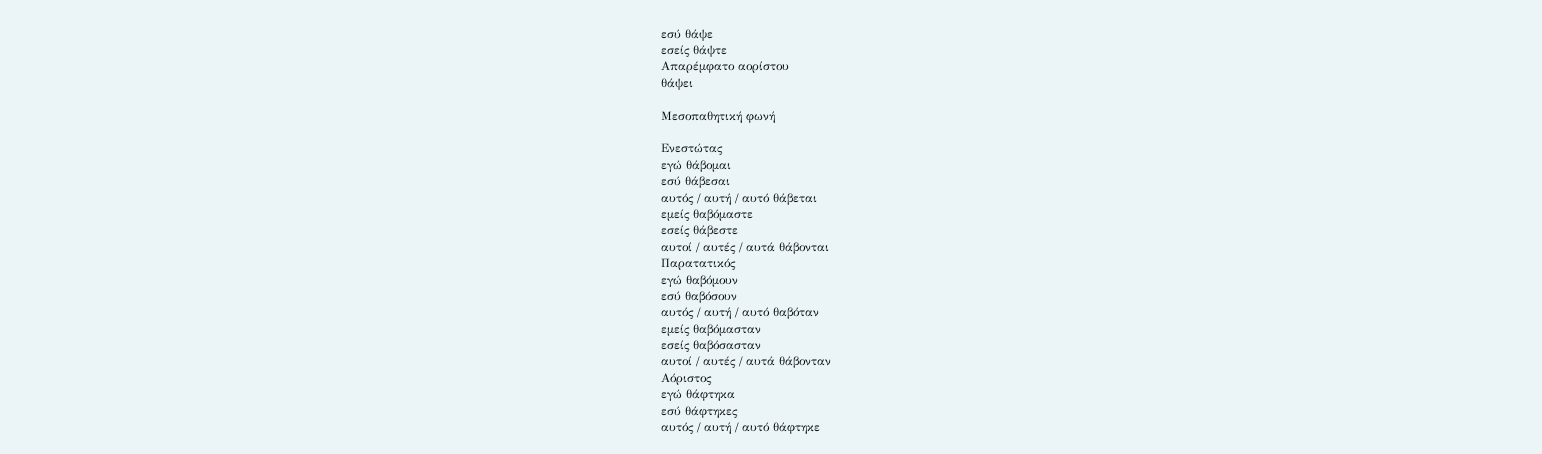εσύ θάψε
εσείς θάψτε
Απαρέμφατο αορίστου
θάψει

Μεσοπαθητική φωνή

Ενεστώτας
εγώ θάβομαι
εσύ θάβεσαι
αυτός / αυτή / αυτό θάβεται
εμείς θαβόμαστε
εσείς θάβεστε
αυτοί / αυτές / αυτά θάβονται
Παρατατικός
εγώ θαβόμουν
εσύ θαβόσουν
αυτός / αυτή / αυτό θαβόταν
εμείς θαβόμασταν
εσείς θαβόσασταν
αυτοί / αυτές / αυτά θάβονταν
Αόριστος
εγώ θάφτηκα
εσύ θάφτηκες
αυτός / αυτή / αυτό θάφτηκε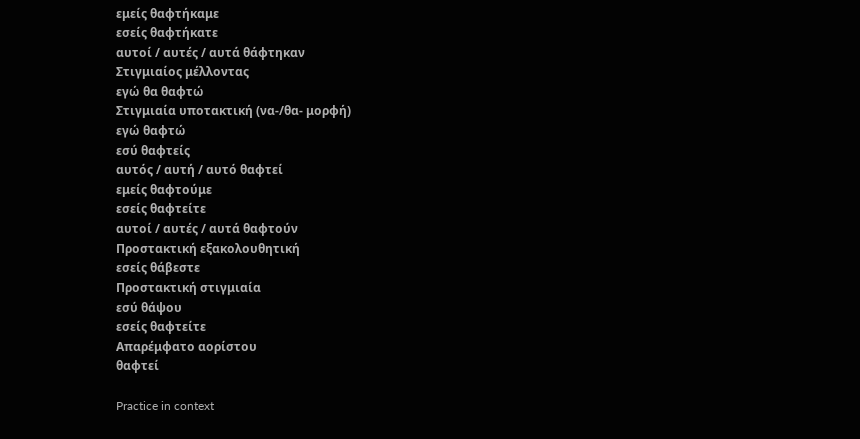εμείς θαφτήκαμε
εσείς θαφτήκατε
αυτοί / αυτές / αυτά θάφτηκαν
Στιγμιαίος μέλλοντας
εγώ θα θαφτώ
Στιγμιαία υποτακτική (να-/θα- μορφή)
εγώ θαφτώ
εσύ θαφτείς
αυτός / αυτή / αυτό θαφτεί
εμείς θαφτούμε
εσείς θαφτείτε
αυτοί / αυτές / αυτά θαφτούν
Προστακτική εξακολουθητική
εσείς θάβεστε
Προστακτική στιγμιαία
εσύ θάψου
εσείς θαφτείτε
Απαρέμφατο αορίστου
θαφτεί

Practice in context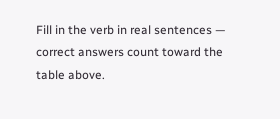Fill in the verb in real sentences — correct answers count toward the table above.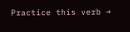Practice this verb →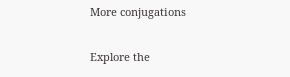More conjugations

Explore the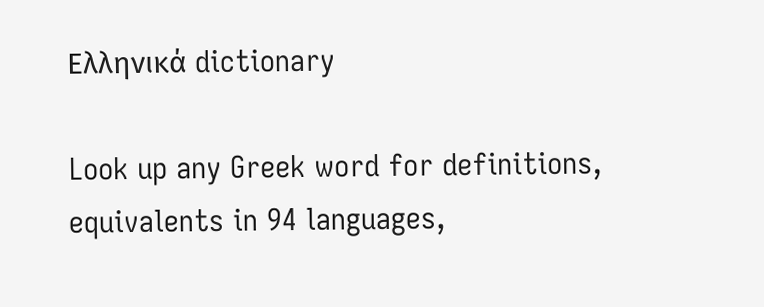Ελληνικά dictionary

Look up any Greek word for definitions, equivalents in 94 languages,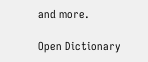and more.

Open Dictionary